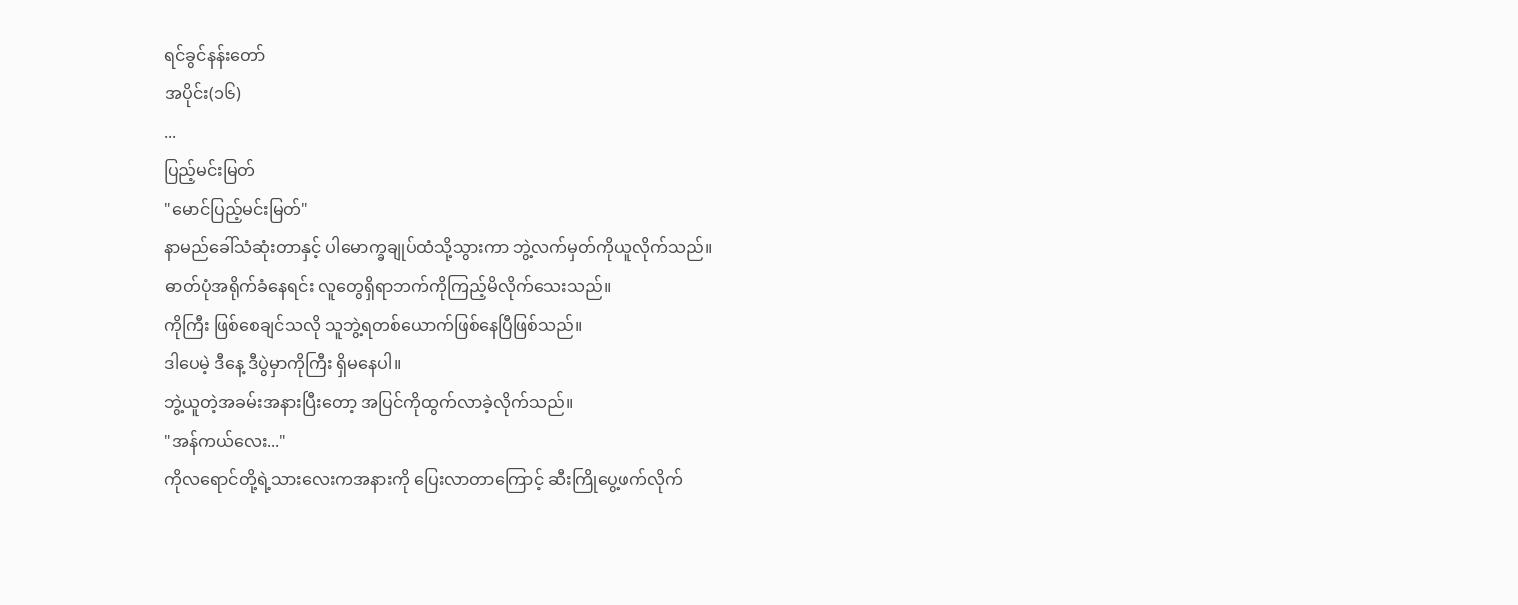ရင်ခွင်နန်းတော်
အပိုင်း(၁၆)
...
ပြည့်မင်းမြတ်
"မောင်ပြည့်မင်းမြတ်"
နာမည်ခေါ်သံဆုံးတာနှင့် ပါမောက္ခချုပ်ထံသို့သွားကာ ဘွဲ့လက်မှတ်ကိုယူလိုက်သည်။
ဓာတ်ပုံအရိုက်ခံနေရင်း လူတွေရှိရာဘက်ကိုကြည့်မိလိုက်သေးသည်။
ကိုကြီး ဖြစ်စေချင်သလို သူဘွဲ့ရတစ်ယောက်ဖြစ်နေပြီဖြစ်သည်။
ဒါပေမဲ့ ဒီနေ့ ဒီပွဲမှာကိုကြီး ရှိမနေပါ။
ဘွဲ့ယူတဲ့အခမ်းအနားပြီးတော့ အပြင်ကိုထွက်လာခဲ့လိုက်သည်။
"အန်ကယ်လေး..."
ကိုလရောင်တို့ရဲ့သားလေးကအနားကို ပြေးလာတာကြောင့် ဆီးကြိုပွေ့ဖက်လိုက်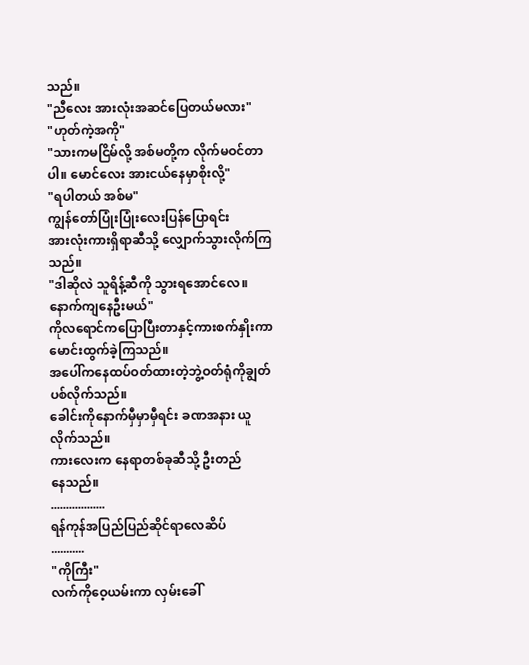သည်။
"ညီလေး အားလုံးအဆင်ပြေတယ်မလား"
"ဟုတ်ကဲ့အကို"
"သားကမငြိမ်လို့ အစ်မတို့က လိုက်မဝင်တာပါ။ မောင်လေး အားငယ်နေမှာစိုးလို့"
"ရပါတယ် အစ်မ"
ကျွန်တော်ပြုံးပြုံးလေးပြန်ပြောရင်း
အားလုံးကားရှိရာဆီသို့ လျှောက်သွားလိုက်ကြသည်။
"ဒါဆိုလဲ သူရိန့်ဆီကို သွားရအောင်လေ။နောက်ကျနေဦးမယ်"
ကိုလရောင်ကပြောပြီးတာနှင့်ကားစက်နှိုးကာ မောင်းထွက်ခဲ့ကြသည်။
အပေါ်ကနေထပ်ဝတ်ထားတဲ့ဘွဲ့ဝတ်ရုံကိုချွတ်ပစ်လိုက်သည်။
ခေါင်းကိုနောက်မှီမှာမှီရင်း ခဏအနား ယူလိုက်သည်။
ကားလေးက နေရာတစ်ခုဆီသို့ ဦးတည်
နေသည်။
..................
ရန်ကုန်အပြည်ပြည်ဆိုင်ရာလေဆိပ်
...........
"ကိုကြီး"
လက်ကိုဝေ့ယမ်းကာ လှမ်းခေါ်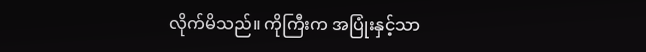လိုက်မိသည်။ ကိုကြီးက အပြုံးနှင့်သာ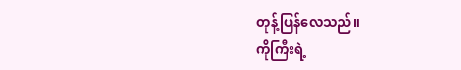တုန့်ပြန်လေသည်။
ကိုကြီးရဲ့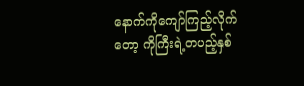နောက်ကိုကျော်ကြည့်လိုက်တော့ ကိုကြီးရဲ့တပည့်နှစ်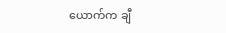ယောက်က ချီ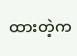ထားတဲ့က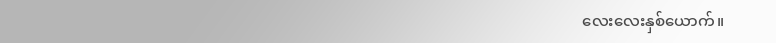လေးလေးနှစ်ယောက်။